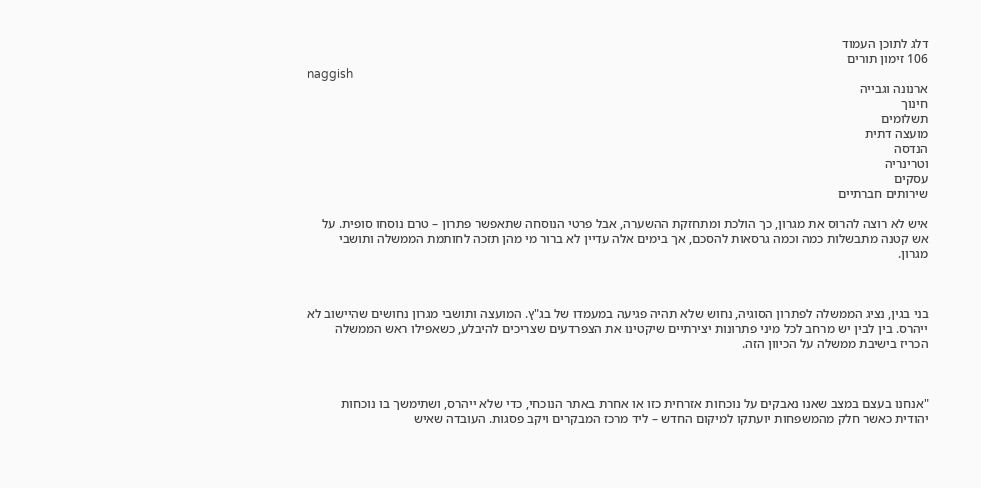דלג לתוכן העמוד
106 זימון תורים
naggish
ארנונה וגבייה
חינוך
תשלומים
מועצה דתית
הנדסה
וטרינריה
עסקים
שירותים חברתיים

איש לא רוצה להרוס את מגרון, כך הולכת ומתחזקת ההשערה, אבל פרטי הנוסחה שתאפשר פתרון – טרם נוסחו סופית. על אש קטנה מתבשלות כמה וכמה גרסאות להסכם, אך בימים אלה עדיין לא ברור מי מהן תזכה לחותמת הממשלה ותושבי מגרון.



בני בגין, נציג הממשלה לפתרון הסוגיה, נחוש שלא תהיה פגיעה במעמדו של בג"ץ. המועצה ותושבי מגרון נחושים שהיישוב לא ייהרס. בין לבין יש מרחב לכל מיני פתרונות יצירתיים שיקטינו את הצפרדעים שצריכים להיבלע, כשאפילו ראש הממשלה הכריז בישיבת ממשלה על הכיוון הזה.



"אנחנו בעצם במצב שאנו נאבקים על נוכחות אזרחית כזו או אחרת באתר הנוכחי, כדי שלא ייהרס, ושתימשך בו נוכחות יהודית כאשר חלק מהמשפחות יועתקו למיקום החדש – ליד מרכז המבקרים ויקב פסגות. העובדה שאיש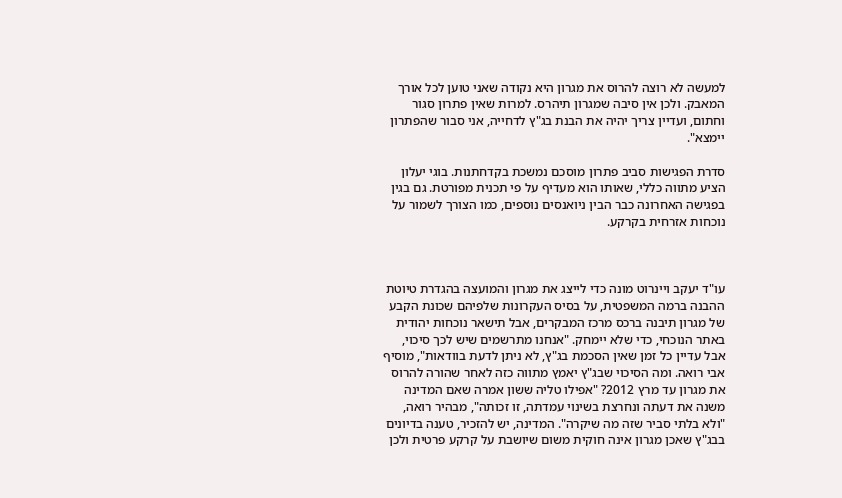למעשה לא רוצה להרוס את מגרון היא נקודה שאני טוען לכל אורך המאבק. ולכן אין סיבה שמגרון תיהרס. למרות שאין פתרון סגור וחתום, ועדיין צריך יהיה את הבנת בג"ץ לדחייה, אני סבור שהפתרון יימצא".

סדרת הפגישות סביב פתרון מוסכם נמשכת בקדחתנות. בוגי יעלון הציע מתווה כללי, שאותו הוא מעדיף על פי תכנית מפורטת. גם בגין בפגישה האחרונה כבר הבין ניואנסים נוספים, כמו הצורך לשמור על נוכחות אזרחית בקרקע.



עו"ד יעקב ויינרוט מונה כדי לייצג את מגרון והמועצה בהגדרת טיוטת ההבנה ברמה המשפטית, על בסיס העקרונות שלפיהם שכונת הקבע של מגרון תיבנה ברכס מרכז המבקרים, אבל תישאר נוכחות יהודית באתר הנוכחי, כדי שלא יימחק. "אנחנו מתרשמים שיש לכך סיכוי, אבל עדיין כל זמן שאין הסכמת בג"ץ, לא ניתן לדעת בוודאות", מוסיף אבי רואה. ומה הסיכוי שבג"ץ יאמץ מתווה כזה לאחר שהורה להרוס את מגרון עד מרץ 2012? "אפילו טליה ששון אמרה שאם המדינה משנה את דעתה ונחרצת בשינוי עמדתה, זו זכותה", מבהיר רואה, "ולא בלתי סביר שזה מה שיקרה". המדינה, יש להזכיר, טענה בדיונים בבג"ץ שאכן מגרון אינה חוקית משום שיושבת על קרקע פרטית ולכן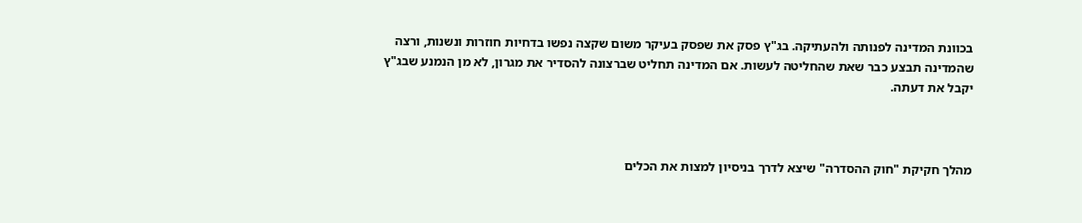בכוונת המדינה לפנותה ולהעתיקה. בג"ץ פסק את שפסק בעיקר משום שקצה נפשו בדחיות חוזרות ונשנות, ורצה שהמדינה תבצע כבר שאת שהחליטה לעשות. אם המדינה תחליט שברצונה להסדיר את מגרון, לא מן הנמנע שבג"ץ יקבל את דעתה.



מהלך חקיקת "חוק ההסדרה" שיצא לדרך בניסיון למצות את הכלים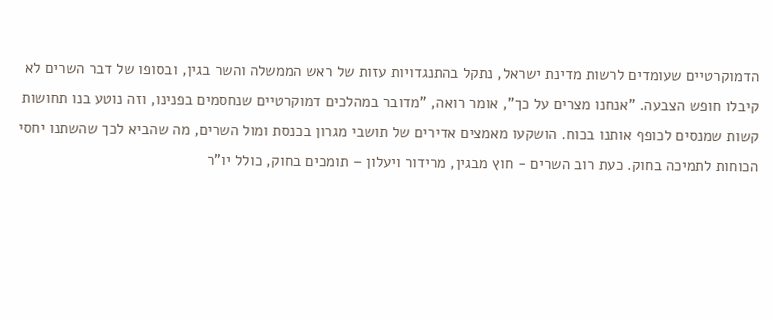הדמוקרטיים שעומדים לרשות מדינת ישראל, נתקל בהתנגדויות עזות של ראש הממשלה והשר בגין, ובסופו של דבר השרים לא קיבלו חופש הצבעה. "אנחנו מצרים על כך", אומר רואה, "מדובר במהלכים דמוקרטיים שנחסמים בפנינו, וזה נוטע בנו תחושות קשות שמנסים לכופף אותנו בכוח. הושקעו מאמצים אדירים של תושבי מגרון בכנסת ומול השרים, מה שהביא לכך שהשתנו יחסי הכוחות לתמיכה בחוק. כעת רוב השרים - חוץ מבגין, מרידור ויעלון – תומכים בחוק, כולל יו"ר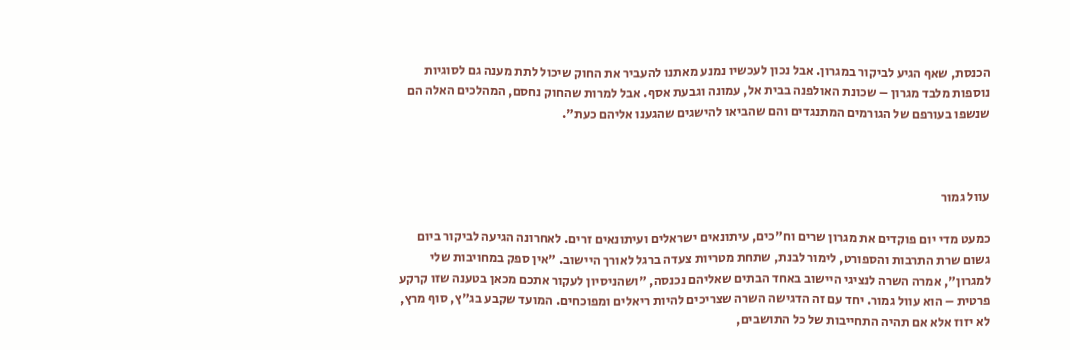הכנסת, שאף הגיע לביקור במגרון. אבל נכון לעכשיו נמנע מאתנו להעביר את החוק שיכול לתת מענה גם לסוגיות נוספות מלבד מגרון – שכונת האולפנה בבית אל, עמונה וגבעת אסף. אבל למרות שהחוק נחסם, המהלכים האלה הם שנשפו בעורפם של הגורמים המתנגדים והם שהביאו להישגים שהגענו אליהם כעת".



עוול גמור

כמעט מדי יום פוקדים את מגרון שרים וח"כים, עיתונאים ישראלים ועיתונאים זרים. לאחרונה הגיעה לביקור ביום גשום שרת התרבות והספורט, לימור לבנת, שתחת מטריות צעדה ברגל לאורך היישוב. "אין ספק במחויבות שלי למגרון", אמרה השרה לנציגי היישוב באחד הבתים שאליהם נכנסה, "ושהניסיון לעקור אתכם מכאן בטענה שזו קרקע פרטית – הוא עוול גמור. יחד עם זה הדגישה השרה שצריכים להיות ריאלים ומפוכחים. המועד שקבע בג"ץ, סוף מרץ, לא יזוז אלא אם תהיה התחייבות של כל התושבים,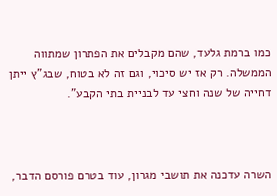כמו ברמת גלעד, שהם מקבלים את הפתרון שמתווה הממשלה. רק אז יש סיכוי, וגם זה לא בטוח, שבג"ץ ייתן דחייה של שנה וחצי עד לבניית בתי הקבע".



השרה עדכנה את תושבי מגרון, עוד בטרם פורסם הדבר,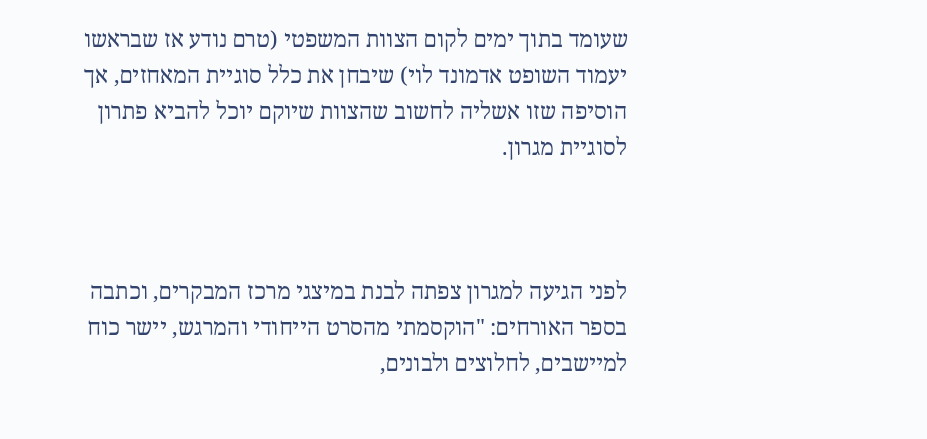שעומד בתוך ימים לקום הצוות המשפטי (טרם נודע אז שבראשו יעמוד השופט אדמונד לוי) שיבחן את כלל סוגיית המאחזים, אך הוסיפה שזו אשליה לחשוב שהצוות שיוקם יוכל להביא פתרון לסוגיית מגרון.



לפני הגיעה למגרון צפתה לבנת במיצגי מרכז המבקרים, וכתבה בספר האורחים: "הוקסמתי מהסרט הייחודי והמרגש, יישר כוח למיישבים, לחלוצים ולבונים,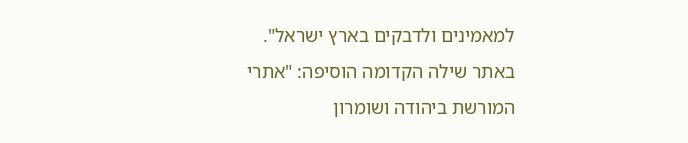למאמינים ולדבקים בארץ ישראל". באתר שילה הקדומה הוסיפה: "אתרי המורשת ביהודה ושומרון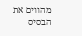מהווים את הבסיס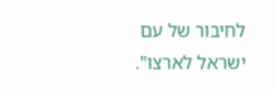לחיבור של עם ישראל לארצו".